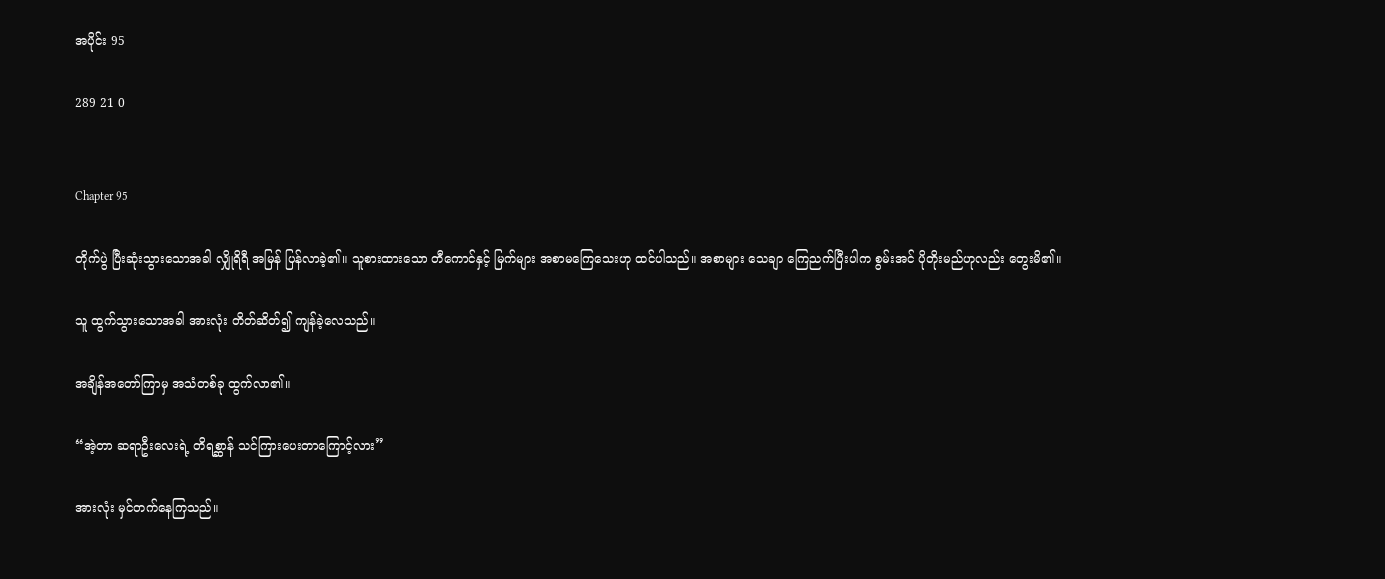အပိုင်း 95

289 21 0


Chapter 95

တိုက်ပွဲ ပြီးဆုံးသွားသောအခါ လျှိုရိရီ အမြန် ပြန်လာခဲ့၏။ သူစားထားသော တီကောင်နှင့် မြက်များ အစာမကြေသေးဟု ထင်ပါသည်။ အစာများ သေချာ ကြေညက်ပြီးပါက စွမ်းအင် ပိုတိုးမည်ဟုလည်း တွေးမိ၏။

သူ ထွက်သွားသောအခါ အားလုံး တိတ်ဆိတ်၍ ကျန်ခဲ့လေသည်။

အချိန်အတော်ကြာမှ အသံတစ်ခု ထွက်လာ၏။

“အဲ့တာ ဆရာဦးလေးရဲ့ တိရစ္ဆာန် သင်ကြားပေးတာကြောင့်လား”

အားလုံး မှင်တက်နေကြသည်။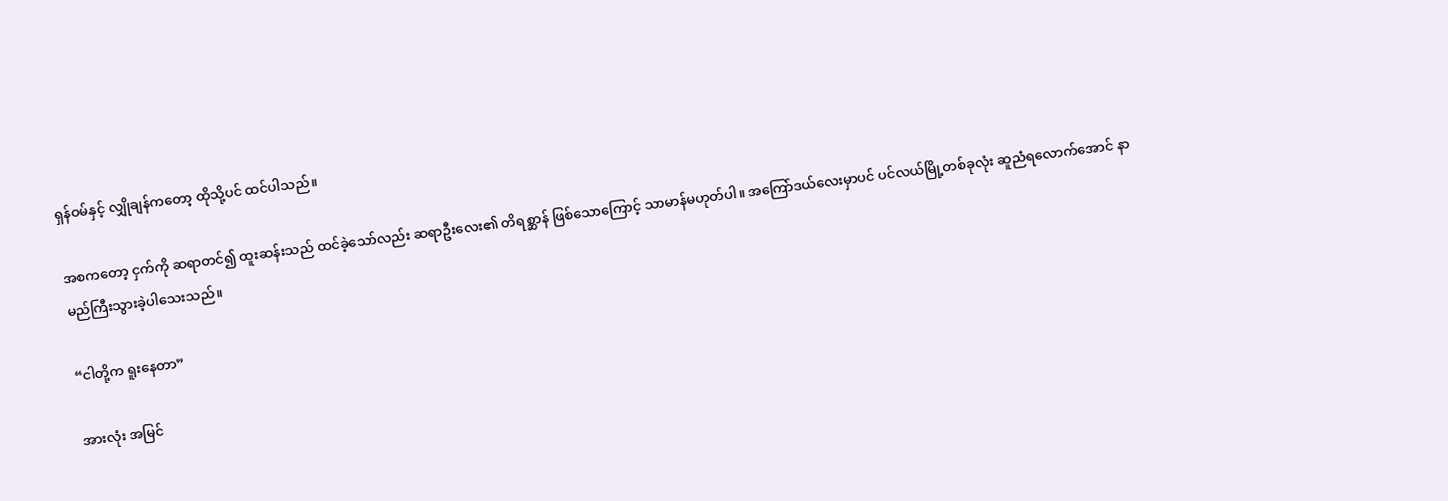ရှန်ဝမ်နှင့် လျှိုချန်ကတော့ ထိုသို့ပင် ထင်ပါသည်။

အစကတော့ ငှက်ကို ဆရာတင်၍ ထူးဆန်းသည် ထင်ခဲ့သော်လည်း ဆရာဦးလေး၏ တိရစ္ဆာန် ဖြစ်သောကြောင့် သာမာန်မဟုတ်ပါ။ အကြော်ဒယ်လေးမှာပင် ပင်လယ်မြို့တစ်ခုလုံး ဆူညံရလောက်အောင် နာမည်ကြီးသွားခဲ့ပါသေးသည်။

“ငါတို့က ရူးနေတာ”

အားလုံး အမြင်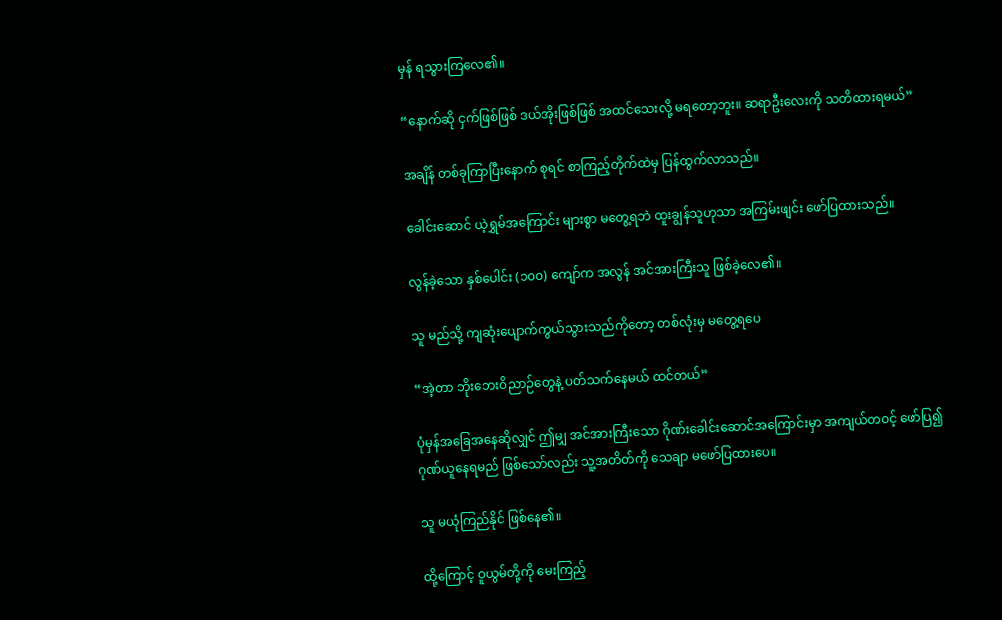မှန် ရသွားကြလေ၏။

“နောက်ဆို ငှက်ဖြစ်ဖြစ် ဒယ်အိုးဖြစ်ဖြစ် အထင်သေးလို့ မရတော့ဘူး။ ဆရာဦးလေးကို သတိထားရမယ်”

အချိန် တစ်ခုကြာပြီးနောက် စုရင် စာကြည့်တိုက်ထဲမှ ပြန်ထွက်လာသည်။

ခေါင်းဆောင် ယဲ့ရွှမ်အကြောင်း များစွာ မတွေ့ရဘဲ ထူးချွန်သူဟုသာ အကြမ်းဖျင်း ဖော်ပြထားသည်။

လွန်ခဲ့သော နှစ်ပေါင်း (၁၀၀) ကျော်က အလွန် အင်အားကြီးသူ ဖြစ်ခဲ့လေ၏။

သူ မည်သို့ ကျဆုံးပျောက်ကွယ်သွားသည်ကိုတော့ တစ်လုံးမှ မတွေ့ရပေ

“အဲ့တာ ဘိုးဘေးဝိညာဉ်တွေနဲ့ ပတ်သက်နေမယ် ထင်တယ်”

ပုံမှန်အခြေအနေဆိုလျှင် ဤမျှ အင်အားကြီးသော ဂိုဏ်းခေါင်းဆောင်အကြောင်းမှာ အကျယ်တဝင့် ဖော်ပြ၍ ဂုဏ်ယူနေရမည် ဖြစ်သော်လည်း သူ့အတိတ်ကို သေချာ မဖော်ပြထားပေ။

သူ မယုံကြည်နိုင် ဖြစ်နေ၏။

ထို့ကြောင့် ဝူယွမ်တို့ကို မေးကြည့်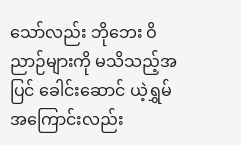သော်လည်း ဘိုဘေး ဝိညာဉ်များကို မသိသည့်အပြင် ခေါင်းဆောင် ယဲ့ရွှမ် အကြောင်းလည်း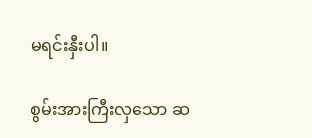မရင်းနှီးပါ။

စွမ်းအားကြီးလှသော ဆ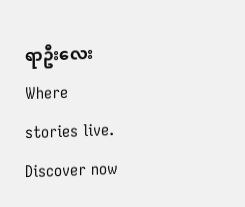ရာဦးလေး Where stories live. Discover now